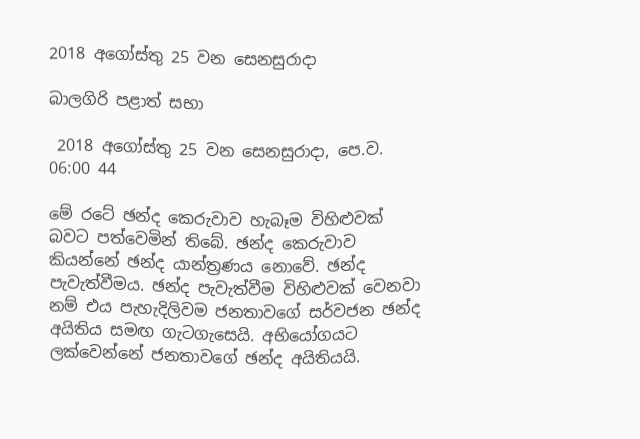2018 අගෝස්තු 25 වන සෙනසුරාදා

බාලගිරි පළාත් සභා

 2018 අගෝස්තු 25 වන සෙනසුරාදා, පෙ.ව. 06:00 44

මේ රටේ ඡන්ද කෙරුවාව හැබෑම විහිළුවක් බවට පත්වෙමින් තිබේ. ඡන්ද කෙරුවාව කියන්නේ ඡන්ද යාන්ත්‍රණය නොවේ. ඡන්ද පැවැත්වීමය. ඡන්ද පැවැත්වීම විහිළුවක් වෙනවා නම් එය පැහැදිලිවම ජනතාවගේ සර්වජන ඡන්ද අයිතිය සමඟ ගැටගැසෙයි. අභියෝගයට ලක්වෙන්නේ ජනතාවගේ ඡන්ද අයිතියයි.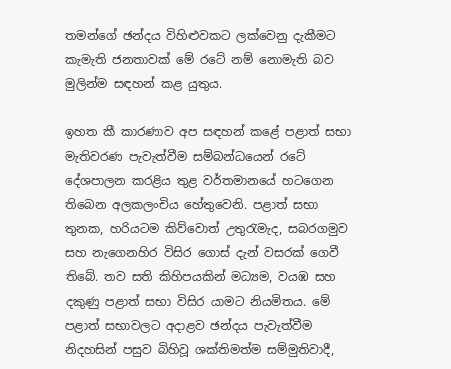තමන්ගේ ඡන්දය විහිළුවකට ලක්වෙනු දැකීමට කැමැති ජනතාවක් මේ රටේ නම් නොමැති බව මුලින්ම සඳහන් කළ යුතුය.

ඉහත කී කාරණාව අප සඳහන් කළේ පළාත් සභා මැතිවරණ පැවැත්වීම සම්බන්ධයෙන් රටේ දේශපාලන කරළිය තුළ වර්තමානයේ හටගෙන තිබෙන අලකලංචිය හේතුවෙනි. පළාත් සභා තුනක, හරියටම කිව්වොත් උතුරැමැද, සබරගමුව සහ නැගෙනහිර විසිර ගොස් දැන් වසරක් ගෙවී තිබේ. තව සති කිහිපයකින් මධ්‍යම, වයඹ සහ දකුණු පළාත් සභා විසිර යාමට නියමිතය. මේ පළාත් සභාවලට අදාළව ඡන්දය පැවැත්වීම නිදහසින් පසුව බිහිවූ ශක්තිමත්ම සම්මුතිවාදී,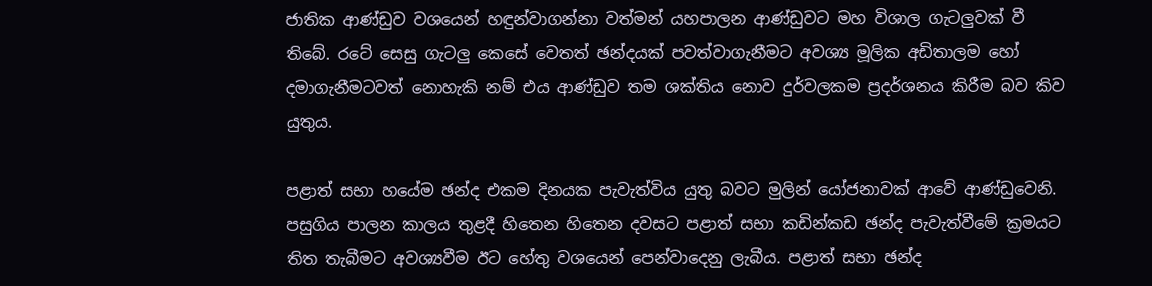ජාතික ආණ්ඩුව වශයෙන් හඳුන්වාගන්නා වත්මන් යහපාලන ආණ්ඩුවට මහ විශාල ගැටලුවක් වී තිබේ. රටේ සෙසු ගැටලු කෙසේ වෙතත් ඡන්දයක් පවත්වාගැනීමට අවශ්‍ය මූලික අඩිතාලම හෝ දමාගැනීමටවත් නොහැකි නම් එය ආණ්ඩුව තම ශක්තිය නොව දුර්වලකම ප්‍රදර්ශනය කිරීම බව කිව යුතුය.

පළාත් සභා හයේම ඡන්ද එකම දිනයක පැවැත්විය යුතු බවට මුලින් යෝජනාවක් ආවේ ආණ්ඩුවෙනි. පසුගිය පාලන කාලය තුළදී හිතෙන හිතෙන දවසට පළාත් සභා කඩින්කඩ ඡන්ද පැවැත්වීමේ ක්‍රමයට තිත තැබීමට අවශ්‍යවීම ඊට හේතු වශයෙන් පෙන්වාදෙනු ලැබීය. පළාත් සභා ඡන්ද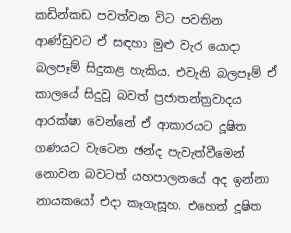කඩින්කඩ පවත්වන විට පවතින ආණ්ඩුවට ඒ සඳහා මුළු වැර යොදා බලපෑම් සිදුකළ හැකිය. එවැනි බලපෑම් ඒ කාලයේ සිදුවූ බවත් ප්‍රජාතන්ත්‍රවාදය ආරක්ෂා වෙන්නේ ඒ ආකාරයට දූෂිත ගණයට වැටෙන ඡන්ද පැවැත්වීමෙන් නොවන බවටත් යහපාලනයේ අද ඉන්නා නායකයෝ එදා කෑගැසූහ. එහෙත් දූෂිත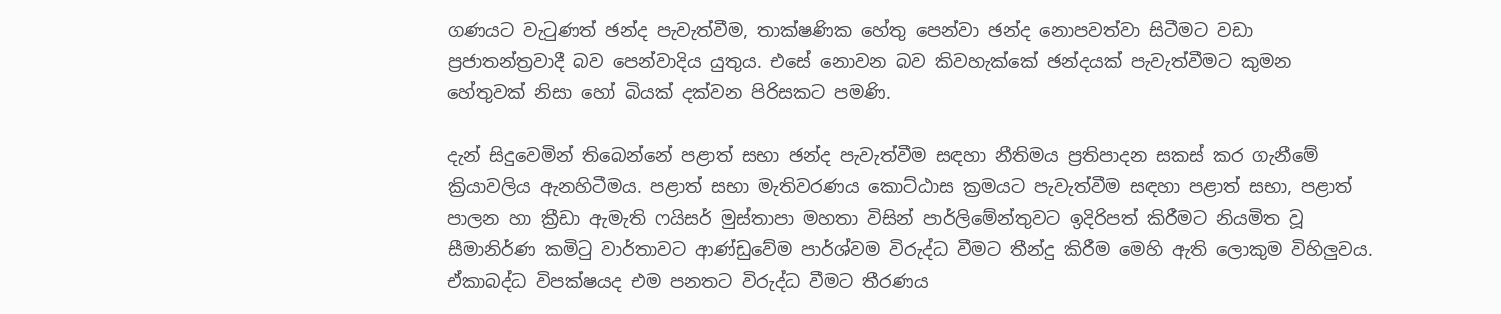ගණයට වැටුණත් ඡන්ද පැවැත්වීම, තාක්ෂණික හේතු පෙන්වා ඡන්ද නොපවත්වා සිටීමට වඩා ප්‍රජාතන්ත්‍රවාදී බව පෙන්වාදිය යුතුය. එසේ නොවන බව කිවහැක්කේ ඡන්දයක් පැවැත්වීමට කුමන හේතුවක් නිසා හෝ බියක් දක්වන පිරිසකට පමණි.

දැන් සිදුවෙමින් තිබෙන්නේ පළාත් සභා ඡන්ද පැවැත්වීම සඳහා නීතිමය ප්‍රතිපාදන සකස් කර ගැනීමේ ක්‍රියාවලිය ඇනහිටීමය. පළාත් සභා මැතිවරණය කොට්ඨාස ක්‍රමයට පැවැත්වීම සඳහා පළාත් සභා, පළාත් පාලන හා ක්‍රීඩා ඇමැති ෆයිසර් මුස්තාපා මහතා විසින් පාර්ලිමේන්තුවට ඉදිරිපත් කිරීමට නියමිත වූ සීමානිර්ණ කමිටු වාර්තාවට ආණ්ඩුවේම පාර්ශ්වම විරුද්ධ වීමට තීන්දු කිරීම මෙහි ඇති ලොකුම විහිලුවය. ඒකාබද්ධ විපක්ෂයද එම පනතට විරුද්ධ වීමට තීරණය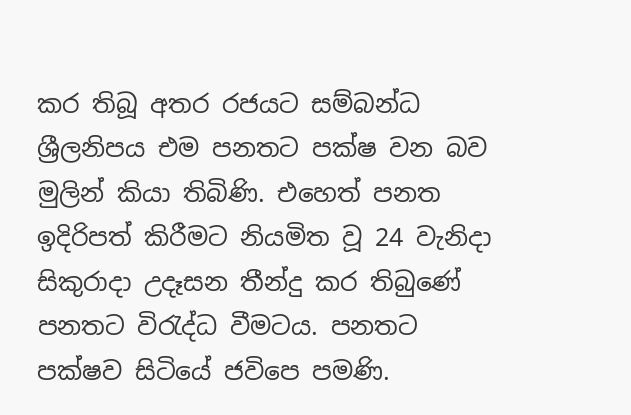කර තිබූ අතර රජයට සම්බන්ධ ශ්‍රීලනිපය එම පනතට පක්ෂ වන බව මුලින් කියා තිබිණි. එහෙත් පනත ඉදිරිපත් කිරීමට නියමිත වූ 24 වැනිදා සිකුරාදා උදෑසන තීන්දු කර තිබුණේ පනතට විරැද්ධ වීමටය. පනතට පක්ෂව සිටියේ ජවිපෙ පමණි.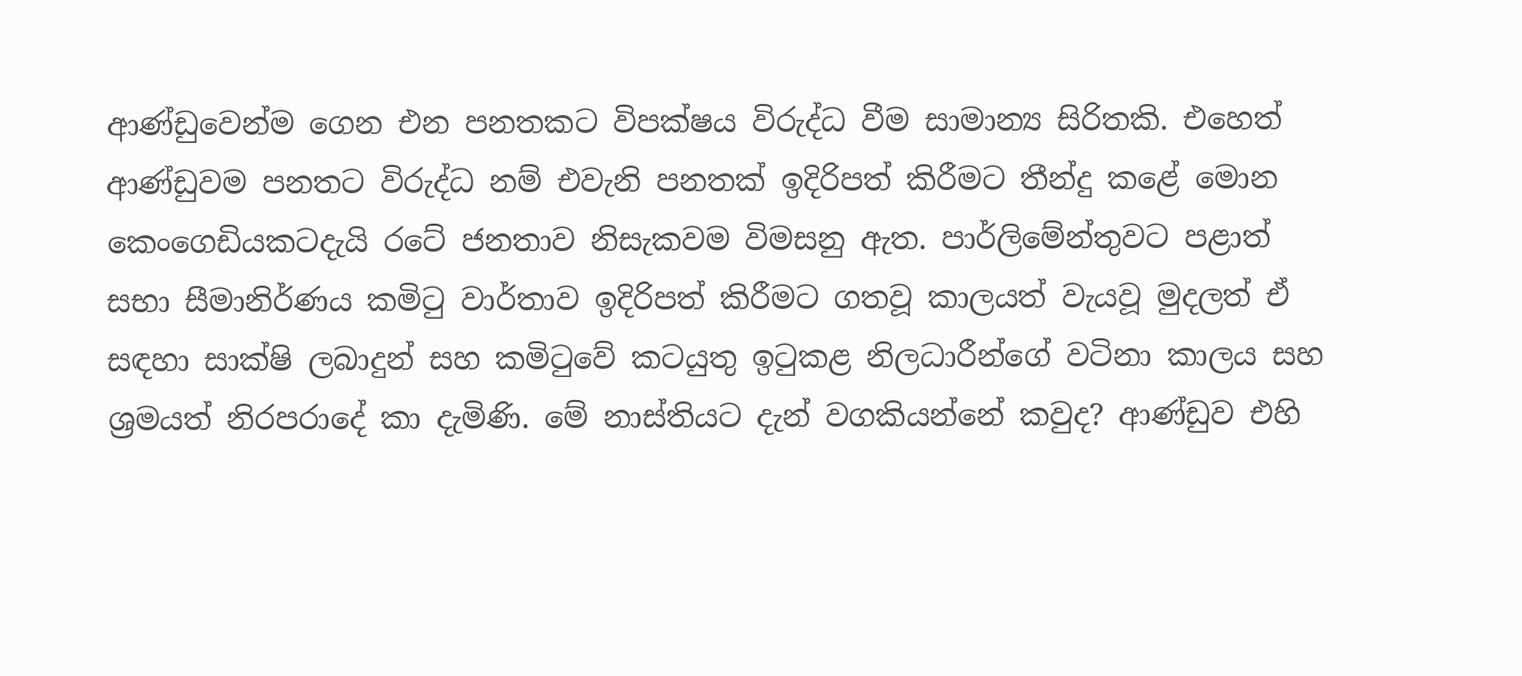ආණ්ඩුවෙන්ම ගෙන එන පනතකට විපක්ෂය විරුද්ධ වීම සාමාන්‍ය සිරිතකි. එහෙත් ආණ්ඩුවම පනතට විරුද්ධ නම් එවැනි පනතක් ඉදිරිපත් කිරීමට තීන්දු කළේ මොන කෙංගෙඩියකටදැයි රටේ ජනතාව නිසැකවම විමසනු ඇත. පාර්ලිමේන්තුවට පළාත් සභා සීමානිර්ණය කමිටු වාර්තාව ඉදිරිපත් කිරීමට ගතවූ කාලයත් වැයවූ මුදලත් ඒ සඳහා සාක්ෂි ලබාදුන් සහ කමිටුවේ කටයුතු ඉටුකළ නිලධාරීන්ගේ වටිනා කාලය සහ ශ්‍රමයත් නිරපරාදේ කා දැමිණි. මේ නාස්තියට දැන් වගකියන්නේ කවුද? ආණ්ඩුව එහි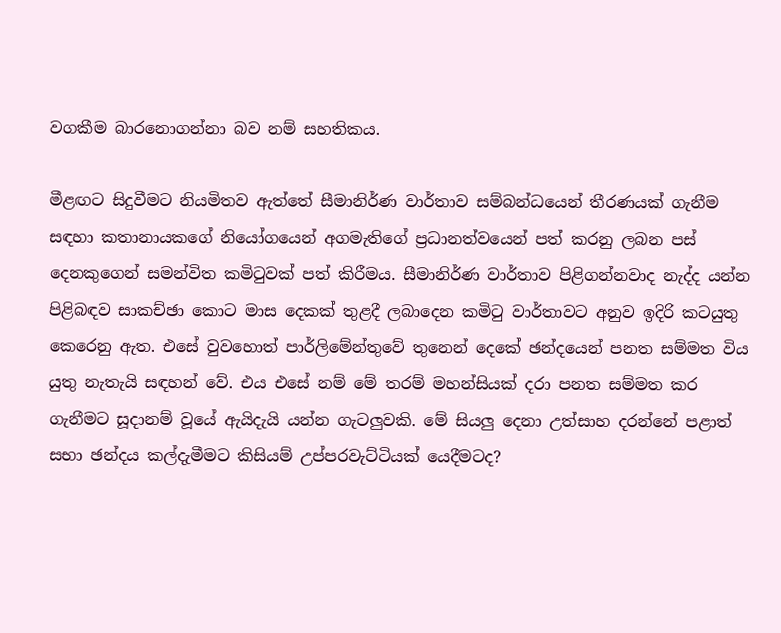වගකීම බාරනොගන්නා බව නම් සහතිකය.

මීළඟට සිදුවීමට නියමිතව ඇත්තේ සීමානිර්ණ වාර්තාව සම්බන්ධයෙන් තීරණයක් ගැනීම සඳහා කතානායකගේ නියෝගයෙන් අගමැතිගේ ප්‍රධානත්වයෙන් පත් කරනු ලබන පස් දෙනකුගෙන් සමන්විත කමිටුවක් පත් කිරීමය. සීමානිර්ණ වාර්තාව පිළිගන්නවාද නැද්ද යන්න පිළිබඳව සාකච්ඡා කොට මාස දෙකක් තුළදී ලබාදෙන කමිටු වාර්තාවට අනුව ඉදිරි කටයුතු කෙරෙනු ඇත. එසේ වුවහොත් පාර්ලිමේන්තුවේ තුනෙන් දෙකේ ඡන්දයෙන් පනත සම්මත විය යුතු නැතැයි සඳහන් වේ. එය එසේ නම් මේ තරම් මහන්සියක් දරා පනත සම්මත කර ගැනීමට සූදානම් වූයේ ඇයිදැයි යන්න ගැටලුවකි. මේ සියලු දෙනා උත්සාහ දරන්නේ පළාත් සභා ඡන්දය කල්දැමීමට කිසියම් උප්පරවැට්ටියක් යෙදීමටද?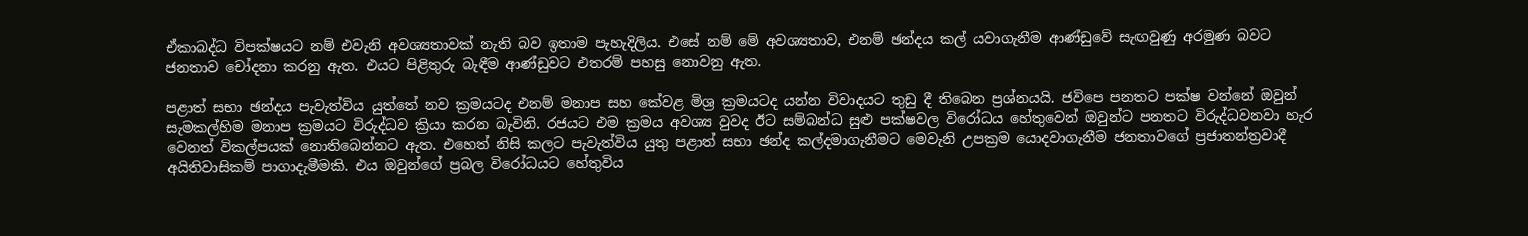ඒකාබද්ධ විපක්ෂයට නම් එවැනි අවශ්‍යතාවක් නැති බව ඉතාම පැහැදිලිය. එසේ නම් මේ අවශ්‍යතාව, එනම් ඡන්දය කල් යවාගැනීම ආණ්ඩුවේ සැඟවුණු අරමුණ බවට ජනතාව චෝදනා කරනු ඇත. එයට පිළිතුරු බැඳීම ආණ්ඩුවට එතරම් පහසු නොවනු ඇත.

පළාත් සභා ඡන්දය පැවැත්විය යුත්තේ නව ක්‍රමයටද එනම් මනාප සහ කේවළ මිශ්‍ර ක්‍රමයටද යන්න විවාදයට තුඩු දී තිබෙන ප්‍රශ්නයයි. ජවිපෙ පනතට පක්ෂ වන්නේ ඔවුන් සැමකල්හිම මනාප ක්‍රමයට විරුද්ධව ක්‍රියා කරන බැවිනි. රජයට එම ක්‍රමය අවශ්‍ය වුවද ඊට සම්බන්ධ සුළු පක්ෂවල විරෝධය හේතුවෙන් ඔවුන්ට පනතට විරුද්ධවනවා හැර වෙනත් විකල්පයක් නොතිබෙන්නට ඇත. එහෙත් නිසි කලට පැවැත්විය යුතු පළාත් සභා ඡන්ද කල්දමාගැනීමට මෙවැනි උපක්‍රම යොදවාගැනීම ජනතාවගේ ප්‍රජාතන්ත්‍රවාදී අයිතිවාසිකම් පාගාදැමීමකි. එය ඔවුන්ගේ ප්‍රබල විරෝධයට හේතුවිය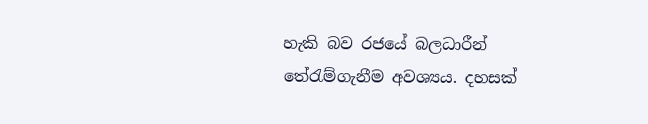හැකි බව රජයේ බලධාරීන් තේරැම්ගැනීම අවශ්‍යය. දහසක්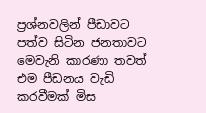ප්‍රශ්නවලින් පීඩාවට පත්ව සිටින ජනතාවට මෙවැනි කාරණා තවත් එම පීඩනය වැඩි කරවීමක් මිස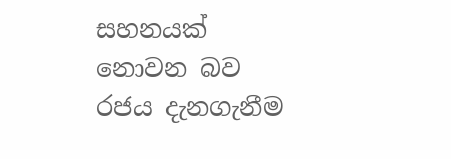සහනයක් නොවන බව රජය දැනගැනීම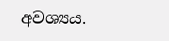අවශ්‍යය.